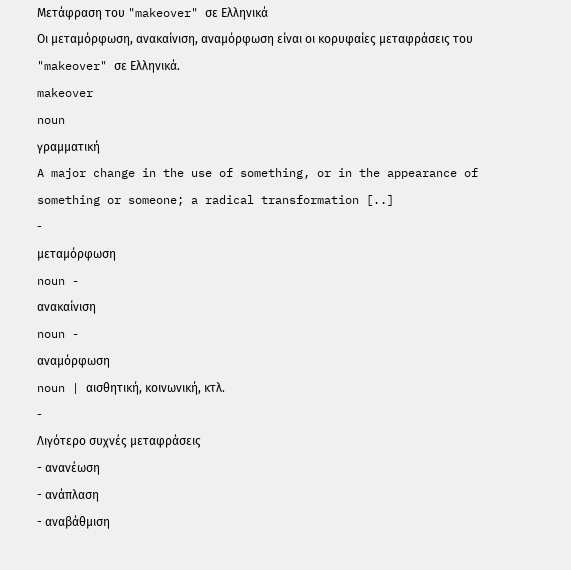Μετάφραση του "makeover" σε Ελληνικά
Οι μεταμόρφωση, ανακαίνιση, αναμόρφωση είναι οι κορυφαίες μεταφράσεις του "makeover" σε Ελληνικά.
makeover
noun
γραμματική
A major change in the use of something, or in the appearance of something or someone; a radical transformation [..]
-
μεταμόρφωση
noun -
ανακαίνιση
noun -
αναμόρφωση
noun | αισθητική, κοινωνική, κτλ.
-
Λιγότερο συχνές μεταφράσεις
- ανανέωση
- ανάπλαση
- αναβάθμιση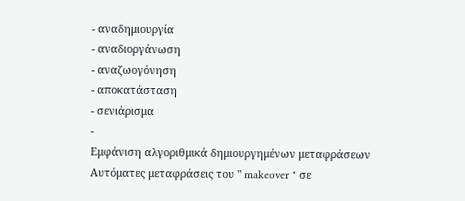- αναδημιουργία
- αναδιοργάνωση
- αναζωογόνηση
- αποκατάσταση
- σενιάρισμα
-
Εμφάνιση αλγοριθμικά δημιουργημένων μεταφράσεων
Αυτόματες μεταφράσεις του " makeover " σε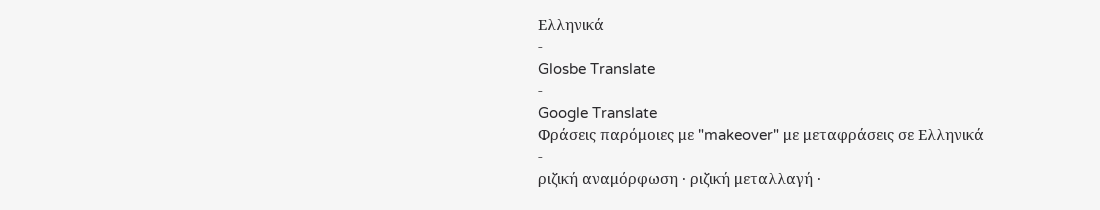Ελληνικά
-
Glosbe Translate
-
Google Translate
Φράσεις παρόμοιες με "makeover" με μεταφράσεις σε Ελληνικά
-
ριζική αναμόρφωση · ριζική μεταλλαγή ·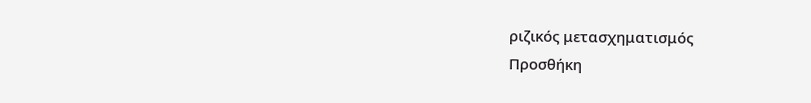ριζικός μετασχηματισμός
Προσθήκη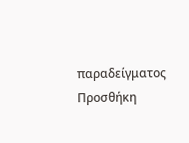παραδείγματος
Προσθήκη